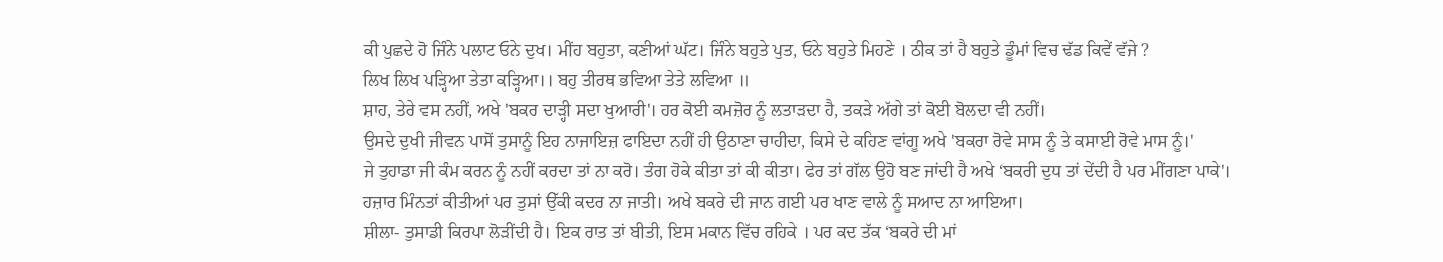ਕੀ ਪੁਛਦੇ ਹੋ ਜਿੰਨੇ ਪਲਾਟ ਓਨੇ ਦੁਖ। ਮੀਂਹ ਬਹੁਤਾ, ਕਣੀਆਂ ਘੱਟ। ਜਿੰਨੇ ਬਹੁਤੇ ਪੁਤ, ਓਨੇ ਬਹੁਤੇ ਮਿਹਣੇ । ਠੀਕ ਤਾਂ ਹੈ ਬਹੁਤੇ ਡੂੰਮਾਂ ਵਿਚ ਢੱਡ ਕਿਵੇਂ ਵੱਜੇ ?
ਲਿਖ ਲਿਖ ਪੜ੍ਹਿਆ ਤੇਤਾ ਕੜ੍ਹਿਆ।। ਬਹੁ ਤੀਰਥ ਭਵਿਆ ਤੇਤੇ ਲਵਿਆ ॥
ਸ਼ਾਹ, ਤੇਰੇ ਵਸ ਨਹੀਂ, ਅਖੇ 'ਬਕਰ ਦਾੜ੍ਹੀ ਸਦਾ ਖੁਆਰੀ'। ਹਰ ਕੋਈ ਕਮਜ਼ੋਰ ਨੂੰ ਲਤਾੜਦਾ ਹੈ, ਤਕੜੇ ਅੱਗੇ ਤਾਂ ਕੋਈ ਬੋਲਦਾ ਵੀ ਨਹੀਂ।
ਉਸਦੇ ਦੁਖੀ ਜੀਵਨ ਪਾਸੋਂ ਤੁਸਾਨੂੰ ਇਹ ਨਾਜਾਇਜ਼ ਫਾਇਦਾ ਨਹੀਂ ਹੀ ਉਠਾਣਾ ਚਾਹੀਦਾ, ਕਿਸੇ ਦੇ ਕਹਿਣ ਵਾਂਗੂ ਅਖੇ 'ਬਕਰਾ ਰੋਵੇ ਸਾਸ ਨੂੰ ਤੇ ਕਸਾਈ ਰੋਵੇ ਮਾਸ ਨੂੰ।'
ਜੇ ਤੁਹਾਡਾ ਜੀ ਕੰਮ ਕਰਨ ਨੂੰ ਨਹੀਂ ਕਰਦਾ ਤਾਂ ਨਾ ਕਰੋ। ਤੰਗ ਹੋਕੇ ਕੀਤਾ ਤਾਂ ਕੀ ਕੀਤਾ। ਫੇਰ ਤਾਂ ਗੱਲ ਉਹੋ ਬਣ ਜਾਂਦੀ ਹੈ ਅਖੇ ‘ਬਕਰੀ ਦੁਧ ਤਾਂ ਦੇਂਦੀ ਹੈ ਪਰ ਮੀਂਗਣਾ ਪਾਕੇ'।
ਹਜ਼ਾਰ ਮਿੰਨਤਾਂ ਕੀਤੀਆਂ ਪਰ ਤੁਸਾਂ ਉੱਕੀ ਕਦਰ ਨਾ ਜਾਤੀ। ਅਖੇ ਬਕਰੇ ਦੀ ਜਾਨ ਗਈ ਪਰ ਖਾਣ ਵਾਲੇ ਨੂੰ ਸਆਦ ਨਾ ਆਇਆ।
ਸ਼ੀਲਾ- ਤੁਸਾਡੀ ਕਿਰਪਾ ਲੋੜੀਂਦੀ ਹੈ। ਇਕ ਰਾਤ ਤਾਂ ਬੀਤੀ, ਇਸ ਮਕਾਨ ਵਿੱਚ ਰਹਿਕੇ । ਪਰ ਕਦ ਤੱਕ ‘ਬਕਰੇ ਦੀ ਮਾਂ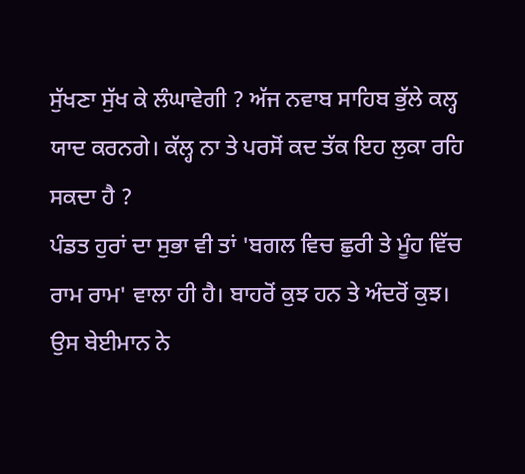ਸੁੱਖਣਾ ਸੁੱਖ ਕੇ ਲੰਘਾਵੇਗੀ ? ਅੱਜ ਨਵਾਬ ਸਾਹਿਬ ਭੁੱਲੇ ਕਲ੍ਹ ਯਾਦ ਕਰਨਗੇ। ਕੱਲ੍ਹ ਨਾ ਤੇ ਪਰਸੋਂ ਕਦ ਤੱਕ ਇਹ ਲੁਕਾ ਰਹਿ ਸਕਦਾ ਹੈ ?
ਪੰਡਤ ਹੁਰਾਂ ਦਾ ਸੁਭਾ ਵੀ ਤਾਂ 'ਬਗਲ ਵਿਚ ਛੁਰੀ ਤੇ ਮੂੰਹ ਵਿੱਚ ਰਾਮ ਰਾਮ' ਵਾਲਾ ਹੀ ਹੈ। ਬਾਹਰੋਂ ਕੁਝ ਹਨ ਤੇ ਅੰਦਰੋਂ ਕੁਝ।
ਉਸ ਬੇਈਮਾਨ ਨੇ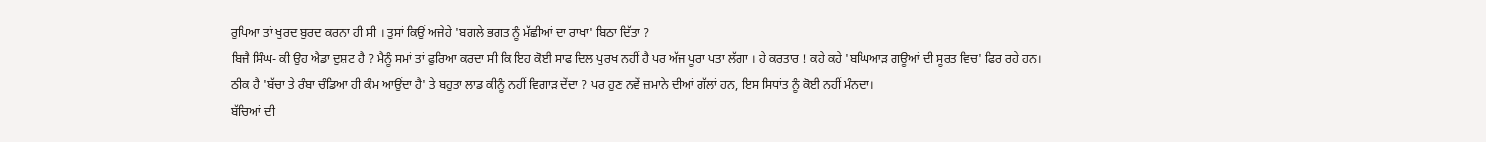ਰੁਪਿਆ ਤਾਂ ਖੁਰਦ ਬੁਰਦ ਕਰਨਾ ਹੀ ਸੀ । ਤੁਸਾਂ ਕਿਉਂ ਅਜੇਹੇ 'ਬਗਲੇ ਭਗਤ ਨੂੰ ਮੱਛੀਆਂ ਦਾ ਰਾਖਾ' ਬਿਠਾ ਦਿੱਤਾ ?
ਬਿਜੈ ਸਿੰਘ- ਕੀ ਉਹ ਐਡਾ ਦੁਸ਼ਟ ਹੈ ? ਮੈਨੂੰ ਸਮਾਂ ਤਾਂ ਫੁਰਿਆ ਕਰਦਾ ਸੀ ਕਿ ਇਹ ਕੋਈ ਸਾਫ ਦਿਲ ਪੁਰਖ ਨਹੀਂ ਹੈ ਪਰ ਅੱਜ ਪੂਰਾ ਪਤਾ ਲੱਗਾ । ਹੇ ਕਰਤਾਰ ! ਕਹੇ ਕਹੇ 'ਬਘਿਆੜ ਗਊਆਂ ਦੀ ਸੂਰਤ ਵਿਚ' ਫਿਰ ਰਹੇ ਹਨ।
ਠੀਕ ਹੈ 'ਬੱਚਾ ਤੇ ਰੰਬਾ ਚੰਡਿਆ ਹੀ ਕੰਮ ਆਉਂਦਾ ਹੈ' ਤੇ ਬਹੁਤਾ ਲਾਡ ਕੀਨੂੰ ਨਹੀਂ ਵਿਗਾੜ ਦੇਂਦਾ ? ਪਰ ਹੁਣ ਨਵੇਂ ਜ਼ਮਾਨੇ ਦੀਆਂ ਗੱਲਾਂ ਹਨ, ਇਸ ਸਿਧਾਂਤ ਨੂੰ ਕੋਈ ਨਹੀਂ ਮੰਨਦਾ।
ਬੱਚਿਆਂ ਦੀ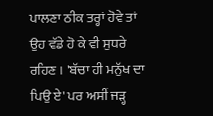ਪਾਲਣਾ ਠੀਕ ਤਰ੍ਹਾਂ ਹੋਵੇ ਤਾਂ ਉਹ ਵੱਡੇ ਹੋ ਕੇ ਵੀ ਸੁਧਰੇ ਰਹਿਣ । 'ਬੱਚਾ ਹੀ ਮਨੁੱਖ ਦਾ ਪਿਉ ਏ' ਪਰ ਅਸੀਂ ਜੜ੍ਹ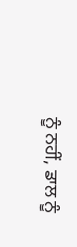ਨੂੰ ਨਹੀਂ, ਡਾਲ ਨੂੰ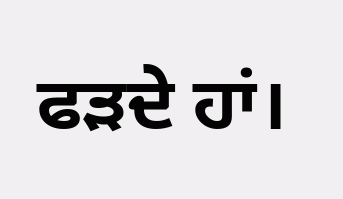ਫੜਦੇ ਹਾਂ।